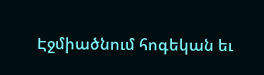Էջմիածնում հոգեկան եւ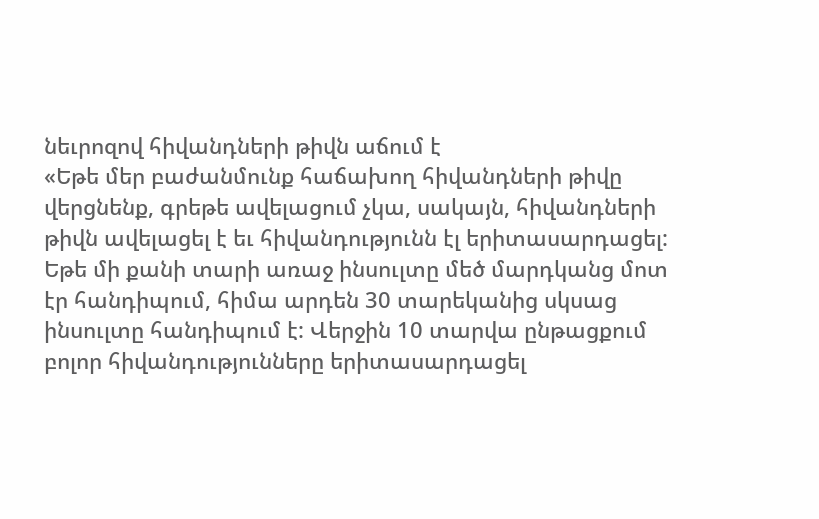նեւրոզով հիվանդների թիվն աճում է
«Եթե մեր բաժանմունք հաճախող հիվանդների թիվը վերցնենք, գրեթե ավելացում չկա, սակայն, հիվանդների թիվն ավելացել է եւ հիվանդությունն էլ երիտասարդացել: Եթե մի քանի տարի առաջ ինսուլտը մեծ մարդկանց մոտ էր հանդիպում, հիմա արդեն 30 տարեկանից սկսաց ինսուլտը հանդիպում է: Վերջին 10 տարվա ընթացքում բոլոր հիվանդությունները երիտասարդացել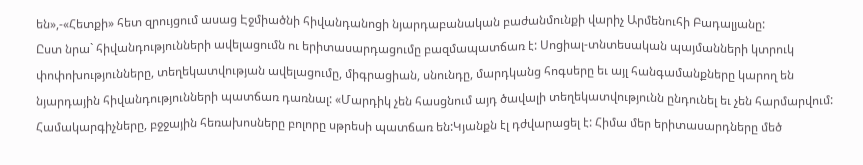են»,-«Հետքի» հետ զրույցում ասաց Էջմիածնի հիվանդանոցի նյարդաբանական բաժանմունքի վարիչ Արմենուհի Բադալյանը:
Ըստ նրա` հիվանդությունների ավելացումն ու երիտասարդացումը բազմապատճառ է: Սոցիալ-տնտեսական պայմանների կտրուկ փոփոխությունները, տեղեկատվության ավելացումը, միգրացիան, սնունդը, մարդկանց հոգսերը եւ այլ հանգամանքները կարող են նյարդային հիվանդությունների պատճառ դառնալ: «Մարդիկ չեն հասցնում այդ ծավալի տեղեկատվությունն ընդունել եւ չեն հարմարվում: Համակարգիչները, բջջային հեռախոսները բոլորը սթրեսի պատճառ են:Կյանքն էլ դժվարացել է: Հիմա մեր երիտասարդները մեծ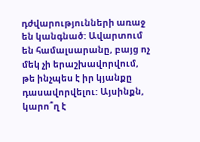դժվարությունների առաջ են կանգնած: Ավարտում են համալսարանը, բայց ոչ մեկ չի երաշխավորվում, թե ինչպես է իր կյանքը դասավորվելու: Այսինքն, կարո՞ղ է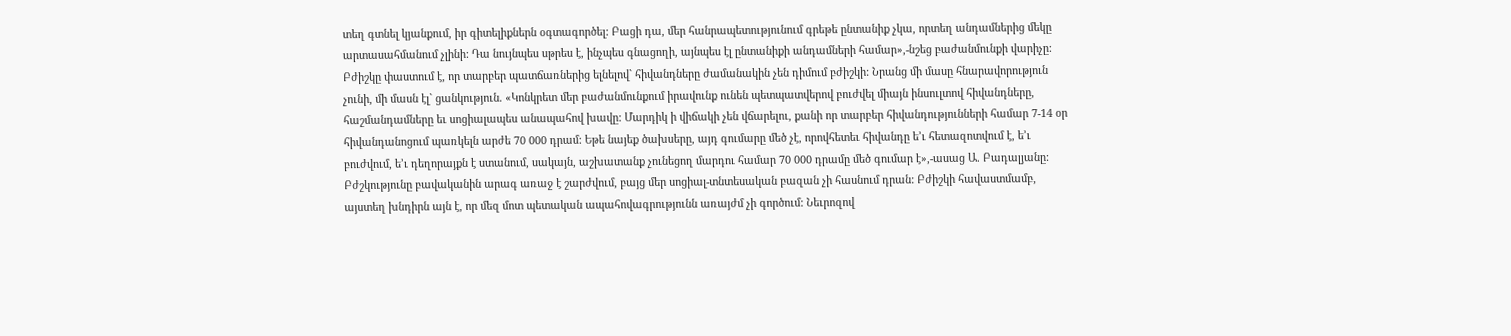տեղ գտնել կյանքում, իր գիտելիքներն օգտագործել: Բացի դա, մեր հանրապետությունում գրեթե ընտանիք չկա, որտեղ անդամներից մեկը արտասահմանում չլինի: Դա նույնպես սթրես է, ինչպես գնացողի, այնպես էլ ընտանիքի անդամների համար»,-նշեց բաժանմունքի վարիչը: Բժիշկը փաստում է, որ տարբեր պատճառներից ելնելով` հիվանդները ժամանակին չեն դիմում բժիշկի: Նրանց մի մասը հնարավորություն չունի, մի մասն էլ` ցանկություն. «Կոնկրետ մեր բաժանմունքում իրավունք ունեն պետպատվերով բուժվել միայն ինսուլտով հիվանդները, հաշմանդամները եւ սոցիալապես անապահով խավը: Մարդիկ ի վիճակի չեն վճարելու, քանի որ տարբեր հիվանդությունների համար 7-14 օր հիվանդանոցում պառկելն արժե 70 000 դրամ: Եթե նայեք ծախսերը, այդ գումարը մեծ չէ, որովհետեւ հիվանդը ե’ւ հետազոտվում է, ե’ւ բուժվում, ե’ւ դեղորայքն է ստանում, սակայն, աշխատանք չունեցող մարդու համար 70 000 դրամը մեծ գումար է»,-ասաց Ա. Բադալյանը: Բժշկությունը բավականին արագ առաջ է շարժվում, բայց մեր սոցիալ-տնտեսական բազան չի հասնում դրան: Բժիշկի հավաստմամբ, այստեղ խնդիրն այն է, որ մեզ մոտ պետական ապահովագրությունն առայժմ չի գործում: Նեւրոզով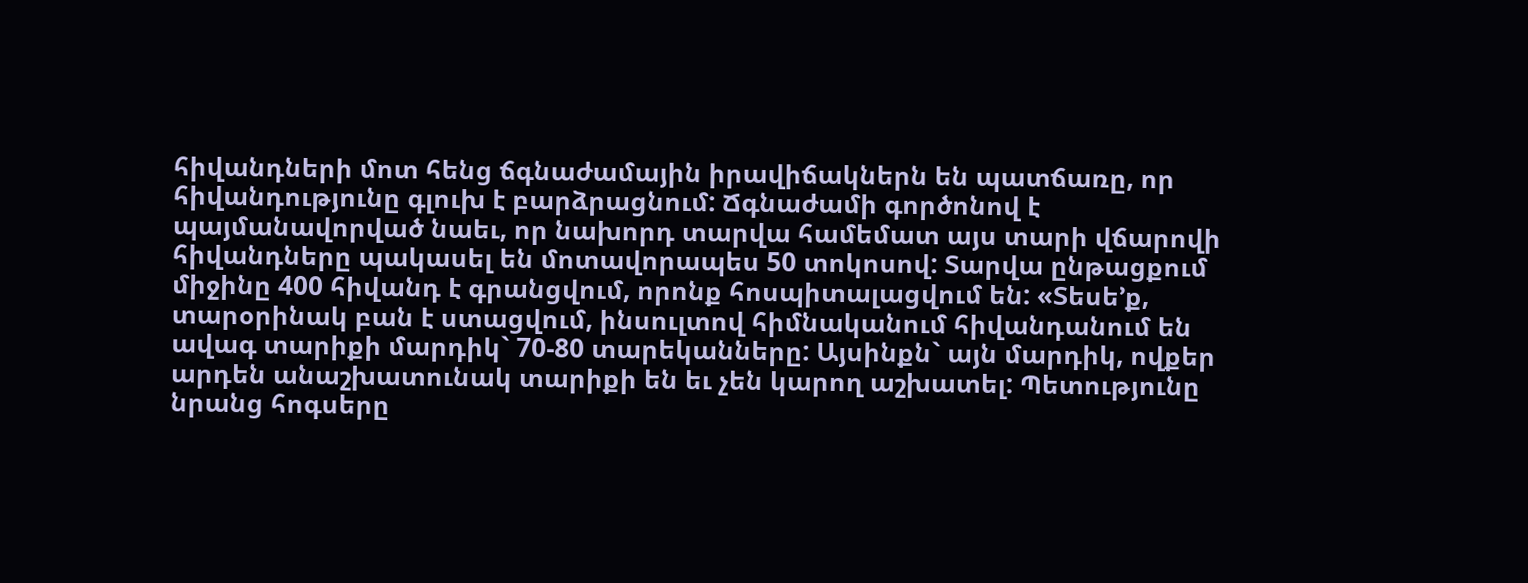հիվանդների մոտ հենց ճգնաժամային իրավիճակներն են պատճառը, որ հիվանդությունը գլուխ է բարձրացնում: Ճգնաժամի գործոնով է պայմանավորված նաեւ, որ նախորդ տարվա համեմատ այս տարի վճարովի հիվանդները պակասել են մոտավորապես 50 տոկոսով: Տարվա ընթացքում միջինը 400 հիվանդ է գրանցվում, որոնք հոսպիտալացվում են: «Տեսե’ք, տարօրինակ բան է ստացվում, ինսուլտով հիմնականում հիվանդանում են ավագ տարիքի մարդիկ` 70-80 տարեկանները: Այսինքն` այն մարդիկ, ովքեր արդեն անաշխատունակ տարիքի են եւ չեն կարող աշխատել: Պետությունը նրանց հոգսերը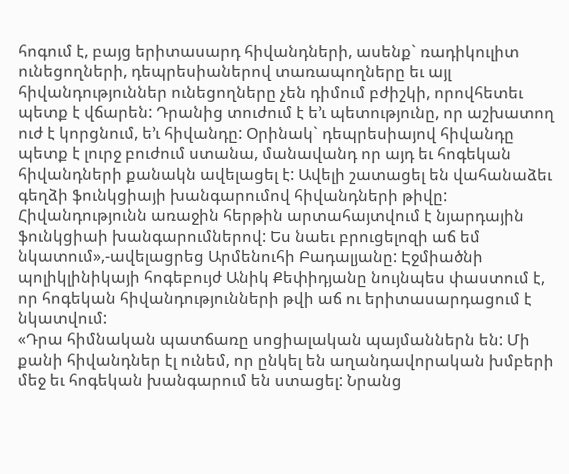հոգում է, բայց երիտասարդ հիվանդների, ասենք` ռադիկուլիտ ունեցողների, դեպրեսիաներով տառապողները եւ այլ հիվանդություններ ունեցողները չեն դիմում բժիշկի, որովհետեւ պետք է վճարեն: Դրանից տուժում է ե’ւ պետությունը, որ աշխատող ուժ է կորցնում, ե’ւ հիվանդը: Օրինակ` դեպրեսիայով հիվանդը պետք է լուրջ բուժում ստանա, մանավանդ որ այդ եւ հոգեկան հիվանդների քանակն ավելացել է: Ավելի շատացել են վահանաձեւ գեղձի ֆունկցիայի խանգարումով հիվանդների թիվը: Հիվանդությունն առաջին հերթին արտահայտվում է նյարդային ֆունկցիաի խանգարումներով: Ես նաեւ բրուցելոզի աճ եմ նկատում»,-ավելացրեց Արմենուհի Բադալյանը: Էջմիածնի պոլիկլինիկայի հոգեբույժ Անիկ Քեփիդյանը նույնպես փաստում է, որ հոգեկան հիվանդությունների թվի աճ ու երիտասարդացում է նկատվում:
«Դրա հիմնական պատճառը սոցիալական պայմաններն են: Մի քանի հիվանդներ էլ ունեմ, որ ընկել են աղանդավորական խմբերի մեջ եւ հոգեկան խանգարում են ստացել: Նրանց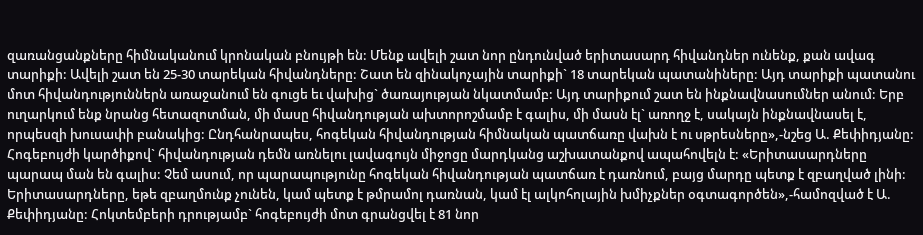զառանցանքները հիմնականում կրոնական բնույթի են: Մենք ավելի շատ նոր ընդունված երիտասարդ հիվանդներ ունենք, քան ավագ տարիքի: Ավելի շատ են 25-30 տարեկան հիվանդները: Շատ են զինակոչային տարիքի` 18 տարեկան պատանիները: Այդ տարիքի պատանու մոտ հիվանդություններն առաջանում են գուցե եւ վախից` ծառայության նկատմամբ: Այդ տարիքում շատ են ինքնավնասումներ անում: Երբ ուղարկում ենք նրանց հետազոտման, մի մասը հիվանդության ախտորոշմամբ է գալիս, մի մասն էլ` առողջ է, սակայն ինքնավնասել է, որպեսզի խուսափի բանակից: Ընդհանրապես, հոգեկան հիվանդության հիմնական պատճառը վախն է ու սթրեսները»,-նշեց Ա. Քեփիդյանը: Հոգեբույժի կարծիքով` հիվանդության դեմն առնելու լավագույն միջոցը մարդկանց աշխատանքով ապահովելն է: «Երիտասարդները պարապ ման են գալիս: Չեմ ասում, որ պարապությունը հոգեկան հիվանդության պատճառ է դառնում, բայց մարդը պետք է զբաղված լինի: Երիտասարդները, եթե զբաղմունք չունեն, կամ պետք է թմրամոլ դառնան, կամ էլ ալկոհոլային խմիչքներ օգտագործեն»,-համոզված է Ա. Քեփիդյանը: Հոկտեմբերի դրությամբ` հոգեբույժի մոտ գրանցվել է 81 նոր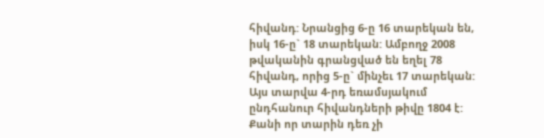հիվանդ: Նրանցից 6-ը 16 տարեկան են, իսկ 16-ը` 18 տարեկան: Ամբողջ 2008 թվականին գրանցված են եղել 78 հիվանդ, որից 5-ը` մինչեւ 17 տարեկան: Այս տարվա 4-րդ եռամսյակում ընդհանուր հիվանդների թիվը 1804 է: Քանի որ տարին դեռ չի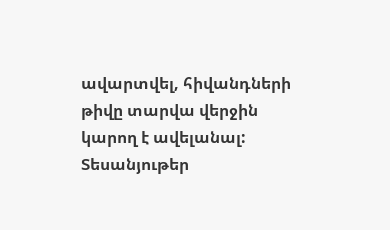ավարտվել, հիվանդների թիվը տարվա վերջին կարող է ավելանալ:
Տեսանյութեր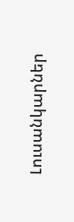Լուսանկարներ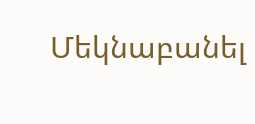Մեկնաբանել